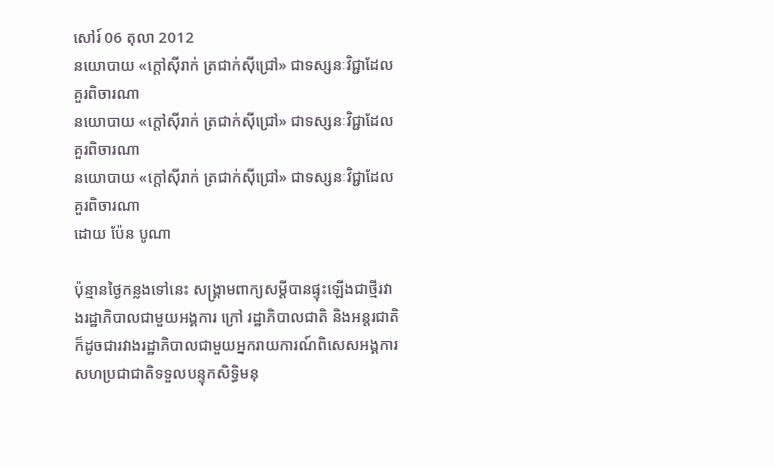សៅរ៍ 06 តុលា 2012
នយោបាយ «ក្តៅស៊ីរាក់ ត្រជាក់ស៊ីជ្រៅ» ជាទស្សនៈវិជ្ជាដែលគួរពិចារណា
នយោបាយ «ក្តៅស៊ីរាក់ ត្រជាក់ស៊ីជ្រៅ» ជាទស្សនៈវិជ្ជាដែលគួរពិចារណា
នយោបាយ «ក្តៅស៊ីរាក់ ត្រជាក់ស៊ីជ្រៅ» ជាទស្សនៈវិជ្ជាដែលគួរពិចារណា
ដោយ ប៉ែន បូណា

ប៉ុន្មានថ្ងៃកន្លងទៅនេះ សង្គ្រាមពាក្យសម្តីបានផ្ទុះឡើងជាថ្មីរវាងរដ្ឋាភិបាលជាមួយអង្គការ ក្រៅ រដ្ឋាភិបាលជាតិ និងអន្តរជាតិ ក៏ដូចជារវាងរដ្ឋាភិបាលជាមួយអ្នករាយការណ៍ពិសេសអង្គការសហប្រជាជាតិទទួលបន្ទុកសិទ្ធិមនុ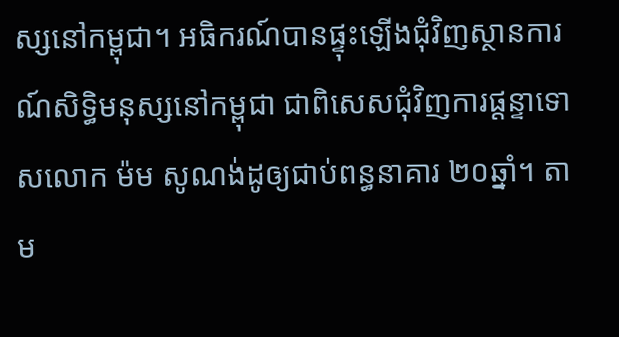ស្សនៅកម្ពុជា។ អធិករណ៍បានផ្ទុះឡើងជុំវិញស្ថានការណ៍សិទ្ធិមនុស្សនៅកម្ពុជា ជាពិសេសជុំវិញការផ្តន្ទាទោសលោក ម៉ម សូណង់ដូឲ្យជាប់ពន្ធនាគារ ២០ឆ្នាំ។ តាម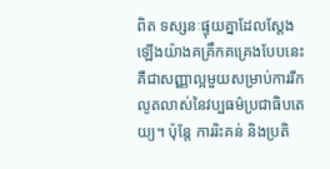ពិត ទស្សនៈផ្ទុយគ្នាដែលស្តែងឡើងយ៉ាងគគ្រឹកគគ្រេងបែបនេះ គឺជាសញ្ញាល្អមួយសម្រាប់ការរីកលូតលាស់នៃវប្បធម៌ប្រជាធិបតេយ្យ។ ប៉ុន្តែ ការរិះគន់ និងប្រតិ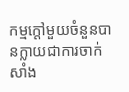កម្មក្តៅមួយចំនួនបានក្លាយជាការចាក់សាំង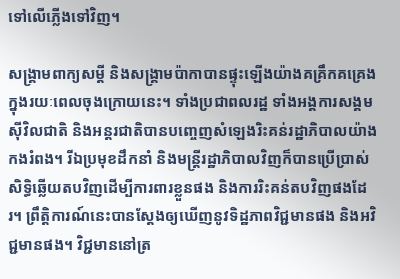ទៅលើភ្លើងទៅវិញ។

សង្គ្រាមពាក្យសម្តី និងសង្គ្រាមប៉ាកាបានផ្ទុះឡើងយ៉ាងគគ្រឹកគគ្រេងក្នុងរយៈពេលចុងក្រោយនេះ។ ទាំងប្រជាពលរដ្ឋ ទាំងអង្គការសង្គមស៊ីវិលជាតិ និងអន្តរជាតិបានបញ្ចេញសំឡេងរិះគន់រដ្ឋាភិបាលយ៉ាងកងរំពង។ រីឯប្រមុខដឹកនាំ និងមន្ត្រីរដ្ឋាភិបាលវិញក៏បានប្រើប្រាស់សិទ្ធិឆ្លើយតបវិញដើម្បីការពារខ្លួនផង និងការរិះគន់តបវិញផងដែរ។ ព្រឹត្តិការណ៍នេះបានស្តែងឲ្យឃើញនូវទិដ្ឋភាពវិជ្ជមានផង និងអវិជ្ជមានផង។ វិជ្ជមាននៅត្រ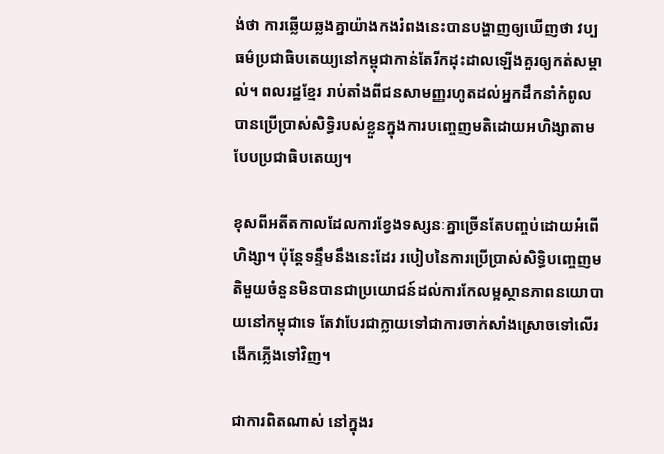ង់ថា ការឆ្លើយឆ្លងគ្នាយ៉ាងកងរំពងនេះបានបង្ហាញឲ្យឃើញថា វប្បធម៌ប្រជាធិបតេយ្យនៅកម្ពុជាកាន់តែរីកដុះដាលឡើងគួរឲ្យកត់សម្គាល់។ ពលរដ្ឋខ្មែរ រាប់តាំងពីជនសាមញ្ញរហូតដល់អ្នកដឹកនាំកំពូលបានប្រើប្រាស់សិទ្ធិរបស់ខ្លួនក្នុងការបញ្ចេញមតិដោយអហិង្សាតាមបែបប្រជាធិបតេយ្យ។

ខុសពីអតីតកាលដែលការខ្វែងទស្សនៈគ្នាច្រើនតែបញ្ចប់ដោយអំពើហិង្សា។ ប៉ុន្តែទន្ទឹមនឹងនេះដែរ របៀបនៃការប្រើប្រាស់សិទ្ធិបញ្ចេញមតិមួយចំនួនមិនបានជាប្រយោជន៍ដល់ការកែលម្អស្ថានភាពនយោបាយនៅកម្ពុជាទេ តែវាបែរជាក្លាយទៅជាការចាក់សាំងស្រោចទៅលើរងើកភ្លើងទៅវិញ។

ជាការពិតណាស់ នៅក្នុងរ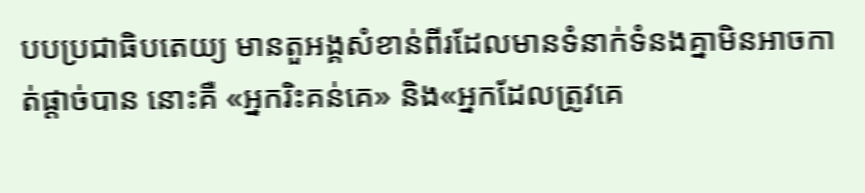បបប្រជាធិបតេយ្យ មានតួអង្គសំខាន់ពីរដែលមានទំនាក់ទំនងគ្នាមិនអាចកាត់ផ្តាច់បាន នោះគឺ «អ្នករិះគន់គេ» និង«អ្នកដែលត្រូវគេ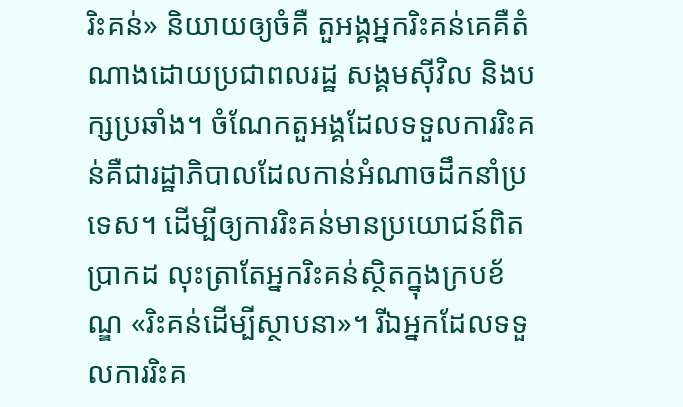រិះគន់» និយាយឲ្យចំគឺ តួអង្គអ្នករិះគន់គេគឺតំណាងដោយប្រជាពលរដ្ឋ សង្គមស៊ីវិល និងបក្សប្រឆាំង។ ចំណែកតួអង្គដែលទទួលការរិះគន់គឺជារដ្ឋាភិបាលដែលកាន់អំណាចដឹកនាំប្រទេស។ ដើម្បីឲ្យការរិះគន់មានប្រយោជន៍ពិតប្រាកដ លុះត្រាតែអ្នករិះគន់ស្ថិតក្នុងក្របខ័ណ្ឌ «រិះគន់ដើម្បីស្ថាបនា»។ រីឯអ្នកដែលទទួលការរិះគ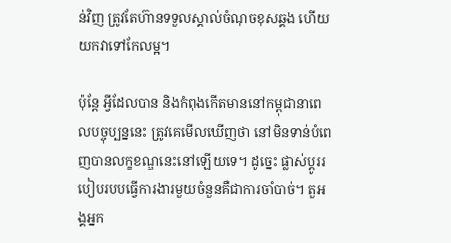ន់វិញ ត្រូវតែហ៊ានទទួលស្គាល់ចំណុចខុសឆ្គង ហើយយកវាទៅកែលម្អ។

ប៉ុន្តែ អ្វីដែលបាន និងកំពុងកើតមាននៅកម្ពុជានាពេលបច្ចុប្បន្ននេះ ត្រូវគេមើលឃើញថា នៅមិនទាន់បំពេញបានលក្ខខណ្ឌនេះនៅឡើយទេ។ ដូច្នេះ ផ្លាស់ប្តូររបៀបរបបធ្វើការងារមួយចំនួនគឺជាការចាំបាច់។ តួអង្គអ្នក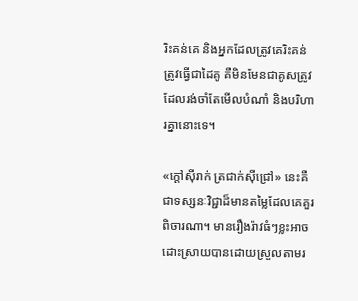រិះគន់គេ និងអ្នកដែលត្រូវគេរិះគន់ត្រូវធ្វើជាដៃគូ គឺមិនមែនជាគូសត្រូវដែលរង់ចាំតែមើលបំណាំ និងបរិហារគ្នានោះទេ។

«ក្តៅស៊ីរាក់ ត្រជាក់ស៊ីជ្រៅ» នេះគឺជាទស្សនៈវិជ្ជាដ៏មានតម្លៃដែលគេគួរពិចារណា។ មានរឿងរ៉ាវធំៗខ្លះអាចដោះស្រាយបានដោយស្រួលតាមរ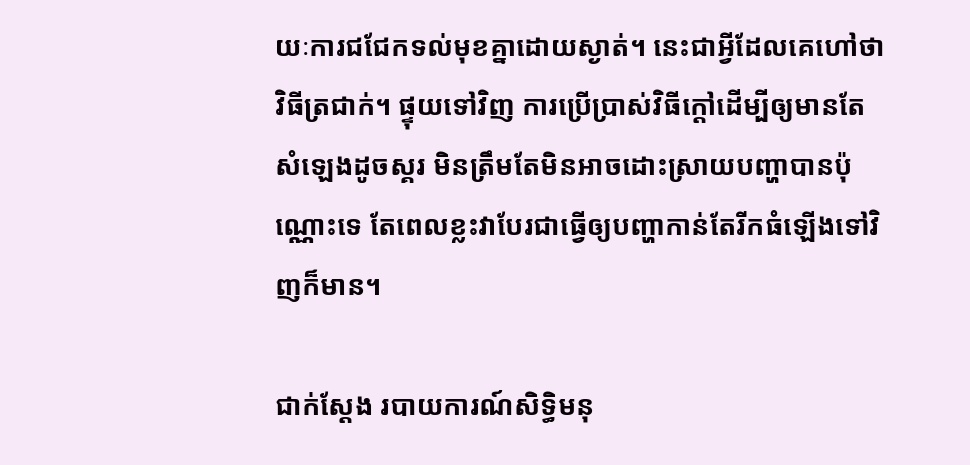យៈការជជែកទល់មុខគ្នាដោយស្ងាត់។ នេះជាអ្វីដែលគេហៅថាវិធីត្រជាក់។ ផ្ទុយទៅវិញ ការប្រើប្រាស់វិធីក្តៅដើម្បីឲ្យមានតែសំឡេងដូចស្គរ មិនត្រឹមតែមិនអាចដោះស្រាយបញ្ហាបានប៉ុណ្ណោះទេ តែពេលខ្លះវាបែរជាធ្វើឲ្យបញ្ហាកាន់តែរីកធំឡើងទៅវិញក៏មាន។

ជាក់ស្តែង របាយការណ៍សិទ្ធិមនុ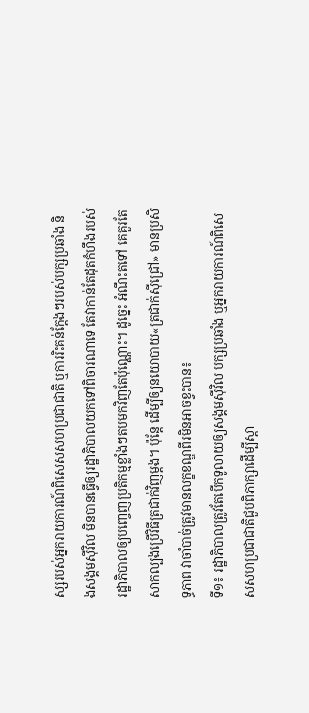ស្សរបស់អ្នករាយការណ៍ពិសេសសហប្រជាជាតិ ឬការរិះគន់ក្តែងៗរបស់បក្សប្រឆាំង និងសង្គមស៊ីវិល មិនបានធ្វើឲ្យរដ្ឋាភិបាលយកទៅពិចារណាទេ តែវាកាន់តែដុតកំហឹងរបស់រដ្ឋាភិបាលឲ្យបញ្ចេញប្រតិកម្មខ្លាំងៗតបមកវិញតែប៉ុណ្ណោះ។ ដូច្នេះ អំណឹះតទៅ គេគួរតែសាកល្បងប្រើវិធីត្រជាក់វិញម្តង។ ប៉ុន្តែ ដើម្បីឲ្យនយោបាយ«ត្រជាក់ស៊ីជ្រៅ» មានប្រសិទ្ធភាព វាចាំបាច់ត្រូវមានលក្ខខណ្ឌពីរមិនអាចខ្វះបាន៖
ទី១៖ រដ្ឋាភិបាលត្រូវតែបើកទូលាយឲ្យសង្គមស៊ីវិល បក្សប្រឆាំង ឬអ្នករាយការណ៍ពិសេសសហប្រជាជាតិជួបពិភាក្សាដើម្បីស្តា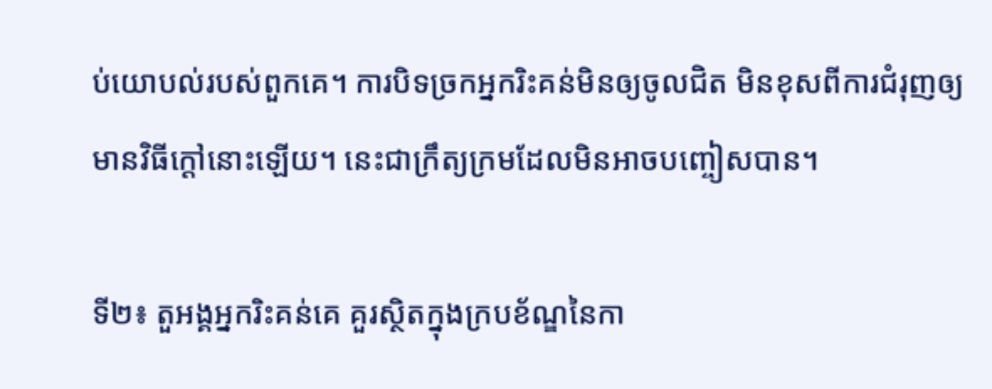ប់យោបល់របស់ពួកគេ។ ការបិទច្រកអ្នករិះគន់មិនឲ្យចូលជិត មិនខុសពីការជំរុញឲ្យមានវិធីក្តៅនោះឡើយ។ នេះជាក្រឹត្យក្រមដែលមិនអាចបញ្ចៀសបាន។

ទី២៖ តួអង្គអ្នករិះគន់គេ គួរស្ថិតក្នុងក្របខ័ណ្ឌនៃកា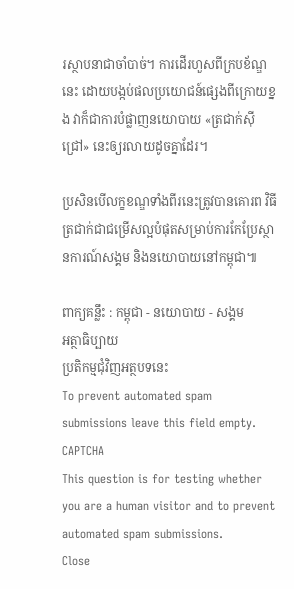រស្ថាបនាជាចាំបាច់។ ការដើរហួសពីក្របខ័ណ្ឌនេះ ដោយបង្កប់ផលប្រយោជន៍ផ្សេងពីក្រោយខ្នង វាក៏ជាការបំផ្លាញនយោបាយ «ត្រជាក់ស៊ីជ្រៅ» នេះឲ្យរលាយដូចគ្នាដែរ។

ប្រសិនបើលក្ខខណ្ឌទាំងពីរនេះត្រូវបានគោរព វិធីត្រជាក់ជាជម្រើសល្អបំផុតសម្រាប់ការកែប្រែស្ថានការណ៍សង្គម និងនយោបាយនៅកម្ពុជា៕

ពាក្យគន្លឹះ : កម្ពុជា - នយោបាយ - សង្គម
អត្ថាធិប្បាយ
ប្រតិកម្មជុំវិញអត្ថបទនេះ
To prevent automated spam submissions leave this field empty.
CAPTCHA
This question is for testing whether you are a human visitor and to prevent automated spam submissions.
Close